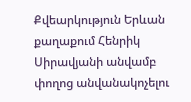Քվեարկություն Երևան քաղաքում Հենրիկ Սիրավյանի անվամբ փողոց անվանակոչելու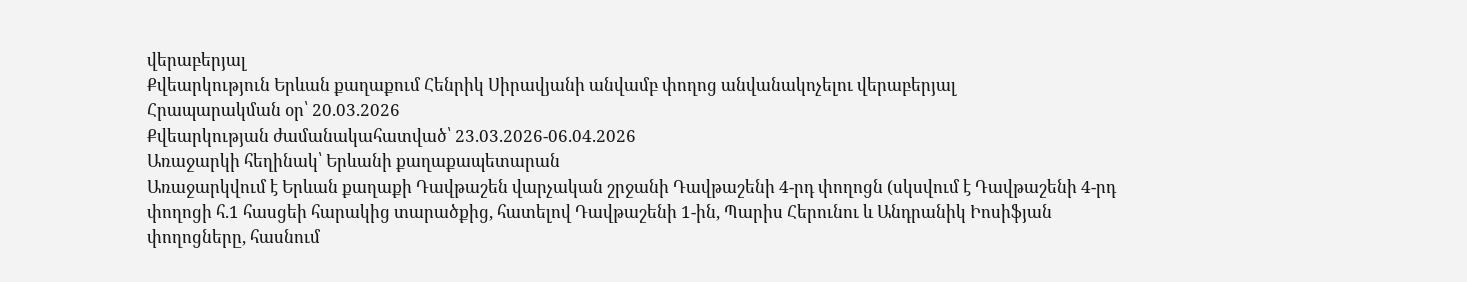վերաբերյալ
Քվեարկություն Երևան քաղաքում Հենրիկ Սիրավյանի անվամբ փողոց անվանակոչելու վերաբերյալ
Հրապարակման օր՝ 20.03.2026
Քվեարկության ժամանակահատված՝ 23.03.2026-06.04.2026
Առաջարկի հեղինակ՝ Երևանի քաղաքապետարան
Առաջարկվում է Երևան քաղաքի Դավթաշեն վարչական շրջանի Դավթաշենի 4-րդ փողոցն (սկսվում է Դավթաշենի 4-րդ փողոցի հ.1 հասցեի հարակից տարածքից, հատելով Դավթաշենի 1-ին, Պարիս Հերունու և Անդրանիկ Իոսիֆյան փողոցները, հասնում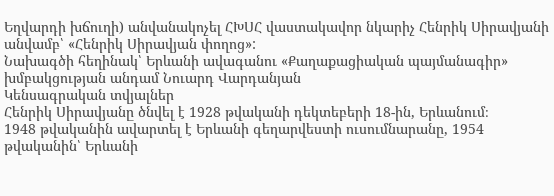Եղվարդի խճուղի) անվանակոչել ՀԽՍՀ վաստակավոր նկարիչ Հենրիկ Սիրավյանի անվամբ՝ «Հենրիկ Սիրավյան փողոց»:
Նախագծի հեղինակ՝ Երևանի ավագանու «Քաղաքացիական պայմանագիր» խմբակցության անդամ Նուարդ Վարդանյան
Կենսագրական տվյալներ
Հենրիկ Սիրավյանը ծնվել է 1928 թվականի դեկտեբերի 18-ին, Երևանում։
1948 թվականին ավարտել է Երևանի գեղարվեստի ուսումնարանը, 1954 թվականին՝ Երևանի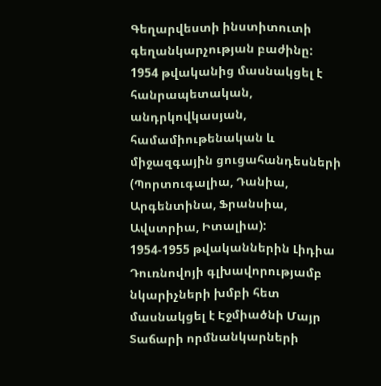Գեղարվեստի ինստիտուտի գեղանկարչության բաժինը:
1954 թվականից մասնակցել է հանրապետական, անդրկովկասյան, համամիութենական և միջազգային ցուցահանդեսների (Պորտուգալիա, Դանիա, Արգենտինա, Ֆրանսիա, Ավստրիա, Իտալիա):
1954-1955 թվականներին Լիդիա Դուռնովոյի գլխավորությամբ նկարիչների խմբի հետ մասնակցել է Էջմիածնի Մայր Տաճարի որմնանկարների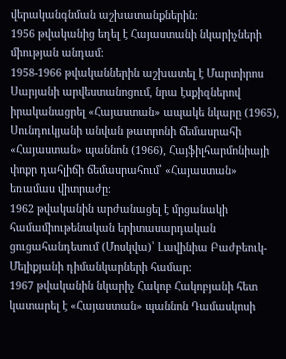վերականգնման աշխատանքներին:
1956 թվականից եղել է Հայաստանի նկարիչների միության անդամ:
1958-1966 թվականներին աշխատել է Մարտիրոս Սարյանի արվեստանոցում, նրա էսքիզներով իրականացրել «Հայաստան» ապակե նկարը (1965), Սունդուկյանի անվան թատրոնի ճեմասրահի «Հայաստան» պաննոն (1966), Հայֆիլհարմոնիայի փոքր դահլիճի ճեմասրահում՝ «Հայաստան» եռամաս վիտրաժը։
1962 թվականին արժանացել է մրցանակի համամիութենական երիտասարդական ցուցահանդեսում (Մոսկվա)՝ Լավինիա Բաժբեուկ-Մելիքյանի դիմանկարների համար:
1967 թվականին նկարիչ Հակոբ Հակոբյանի հետ կատարել է «Հայաստան» պաննոն Դամասկոսի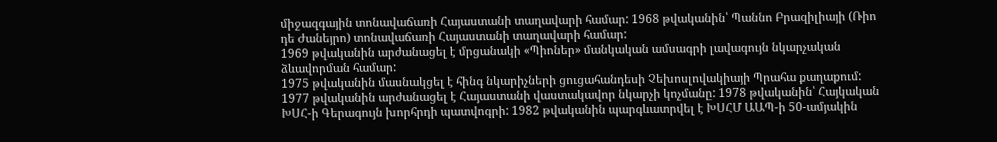միջազգային տոնավաճառի Հայաստանի տաղավարի համար: 1968 թվականին՝ Պաննո Բրազիլիայի (Ռիո դե Ժանեյրո) տոնավաճառի Հայաստանի տաղավարի համար:
1969 թվականին արժանացել է մրցանակի «Պիոներ» մանկական ամսագրի լավագույն նկարչական ձևավորման համար:
1975 թվականին մասնակցել է հինգ նկարիչների ցուցահանդեսի Չեխոսլովակիայի Պրահա քաղաքում:
1977 թվականին արժանացել է Հայաստանի վաստակավոր նկարչի կոչմանը: 1978 թվականին՝ Հայկական ԽՍՀ-ի Գերագույն խորհրդի պատվոգրի: 1982 թվականին պարգևատրվել է ԽՍՀՄ ԱԱՊ-ի 50-ամյակին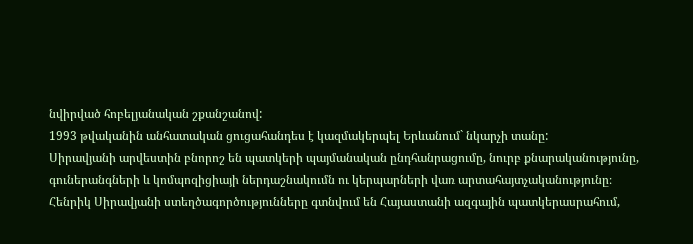նվիրված հոբելյանական շքանշանով:
1993 թվականին անհատական ցուցահանդես է կազմակերպել Երևանում` նկարչի տանը:
Սիրավյանի արվեստին բնորոշ են պատկերի պայմանական ընդհանրացումը, նուրբ քնարականությունը, գուներանգների և կոմպոզիցիայի ներդաշնակումն ու կերպարների վառ արտահայտչականությունը։
Հենրիկ Սիրավյանի ստեղծագործությունները գտնվում են Հայաստանի ազգային պատկերասրահում,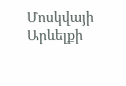Մոսկվայի Արևելքի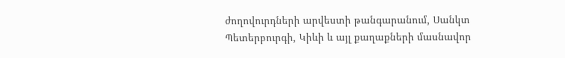ժողովուրդների արվեստի թանգարանում, Սանկտ Պետերբուրգի, Կիևի և այլ քաղաքների մասնավոր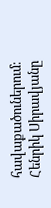հավաքածուներում։
Հենրիկ Սիրավյանը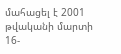մահացել է 2001 թվականի մարտի 16-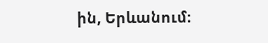ին, Երևանում։